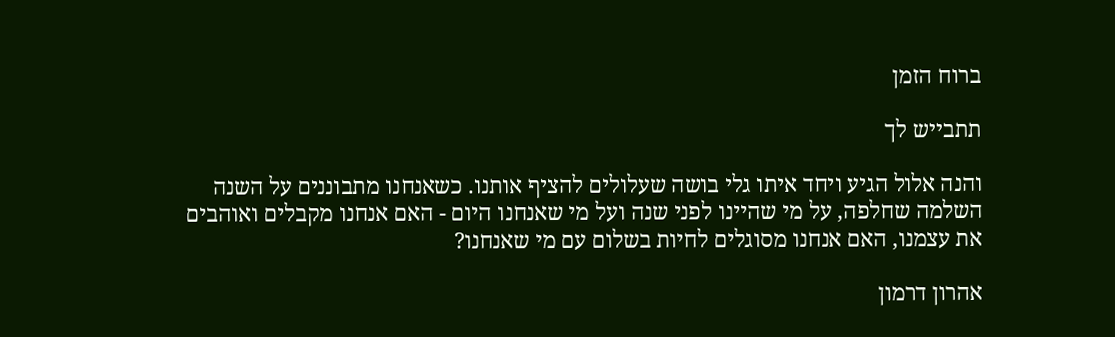ברוח הזמן

תתבייש לך

והנה אלול הגיע ויחד איתו גלי בושה שעלולים להציף אותנו. כשאנחנו מתבוננים על השנה השלמה שחלפה, על מי שהיינו לפני שנה ועל מי שאנחנו היום - האם אנחנו מקבלים ואוהבים את עצמנו, האם אנחנו מסוגלים לחיות בשלום עם מי שאנחנו?

אהרון דרמון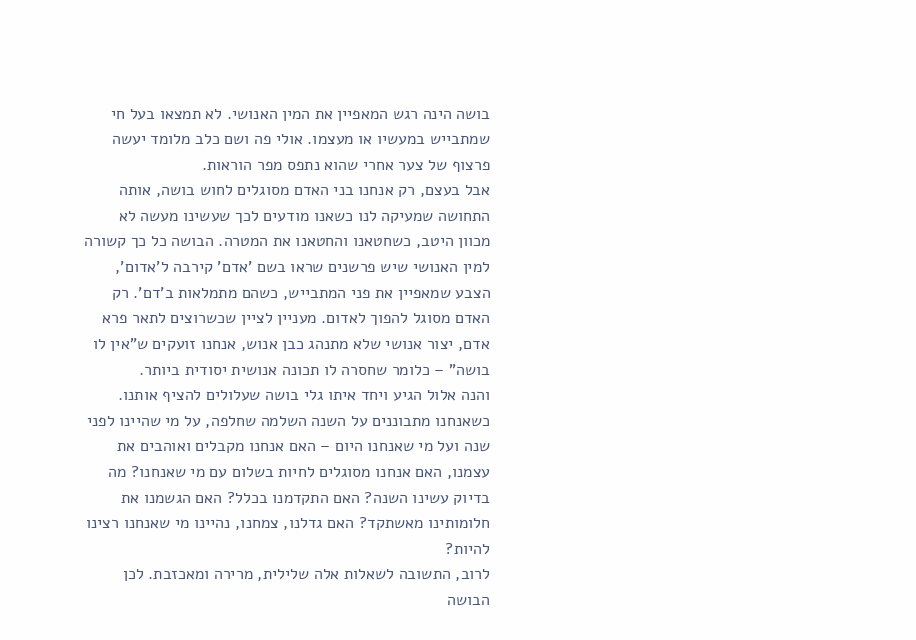בושה הינה רגש המאפיין את המין האנושי. לא תמצאו בעל חי שמתבייש במעשיו או מעצמו. אולי פה ושם כלב מלומד יעשה פרצוף של צער אחרי שהוא נתפס מפר הוראות.
אבל בעצם, רק אנחנו בני האדם מסוגלים לחוש בושה, אותה התחושה שמעיקה לנו כשאנו מודעים לכך שעשינו מעשה לא מכוון היטב, כשחטאנו והחטאנו את המטרה. הבושה כל כך קשורה למין האנושי שיש פרשנים שראו בשם 'אדם' קירבה ל'אדום', הצבע שמאפיין את פני המתבייש, כשהם מתמלאות ב'דם'. רק האדם מסוגל להפוך לאדום. מעניין לציין שכשרוצים לתאר פרא אדם, יצור אנושי שלא מתנהג כבן אנוש, אנחנו זועקים ש"אין לו בושה" – כלומר שחסרה לו תכונה אנושית יסודית ביותר.
והנה אלול הגיע ויחד איתו גלי בושה שעלולים להציף אותנו. כשאנחנו מתבוננים על השנה השלמה שחלפה, על מי שהיינו לפני שנה ועל מי שאנחנו היום – האם אנחנו מקבלים ואוהבים את עצמנו, האם אנחנו מסוגלים לחיות בשלום עם מי שאנחנו? מה בדיוק עשינו השנה? האם התקדמנו בכלל? האם הגשמנו את חלומותינו מאשתקד? האם גדלנו, צמחנו, נהיינו מי שאנחנו רצינו להיות?
לרוב, התשובה לשאלות אלה שלילית, מרירה ומאכזבת. לכן הבושה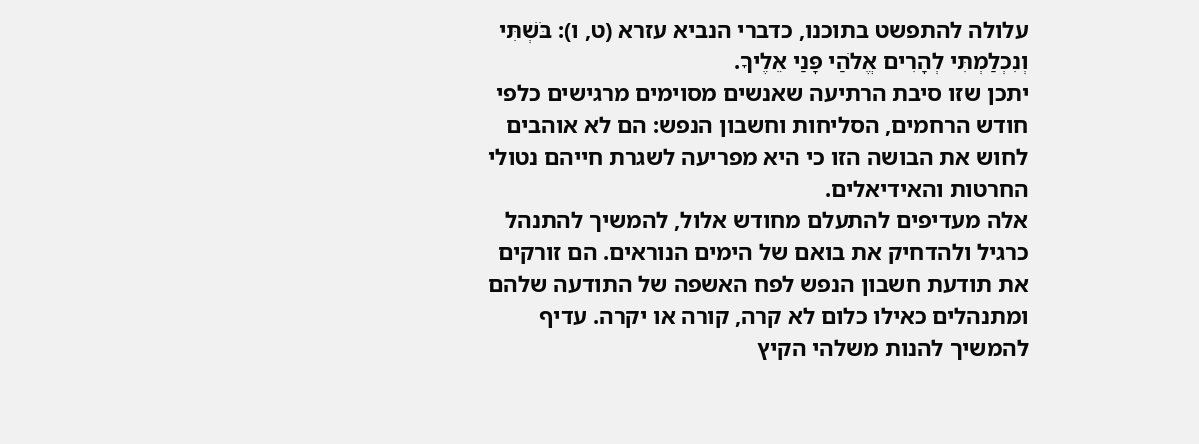עלולה להתפשט בתוכנו, כדברי הנביא עזרא (ט, ו): בֹּשְׁתִּי וְנִכְלַמְתִּי לְהָרִים אֱלֹהַי פָּנַי אֵלֶיךָ.
יתכן שזו סיבת הרתיעה שאנשים מסוימים מרגישים כלפי חודש הרחמים, הסליחות וחשבון הנפש: הם לא אוהבים לחוש את הבושה הזו כי היא מפריעה לשגרת חייהם נטולי החרטות והאידיאלים.
אלה מעדיפים להתעלם מחודש אלול, להמשיך להתנהל כרגיל ולהדחיק את בואם של הימים הנוראים. הם זורקים את תודעת חשבון הנפש לפח האשפה של התודעה שלהם ומתנהלים כאילו כלום לא קרה, קורה או יקרה. עדיף להמשיך להנות משלהי הקיץ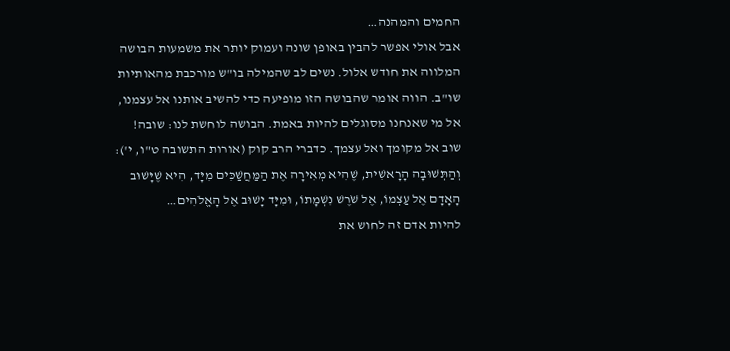החמים והמהנה…
אבל אולי אפשר להבין באופן שונה ועמוק יותר את משמעות הבושה המלווה את חודש אלול. נשים לב שהמילה בו"ש מורכבת מהאותיות שו"ב. הווה אומר שהבושה הזו מופיעה כדי להשיב אותנו אל עצמנו, אל מי שאנחנו מסוגלים להיות באמת. הבושה לוחשת לנו: שובה! שוב אל מקומך ואל עצמך. כדברי הרב קוק (אורות התשובה ט"ו, י'): וְהַתְּשׁוּבָה הָרָאשִׁית, שֶׁהִיא מְאִירָה אֶת הַמַּחֲשַׁכִּים מִיָּד, הִיא שֶׁיָּשׁוּב הָאָדָם אֶל עַצְמוֹ, אֶל שֹׁרֶשׁ נִשְׁמָתוֹ, וּמִיָּד יָשׁוּב אֶל הָאֱלֹהִים…
להיות אדם זה לחוש את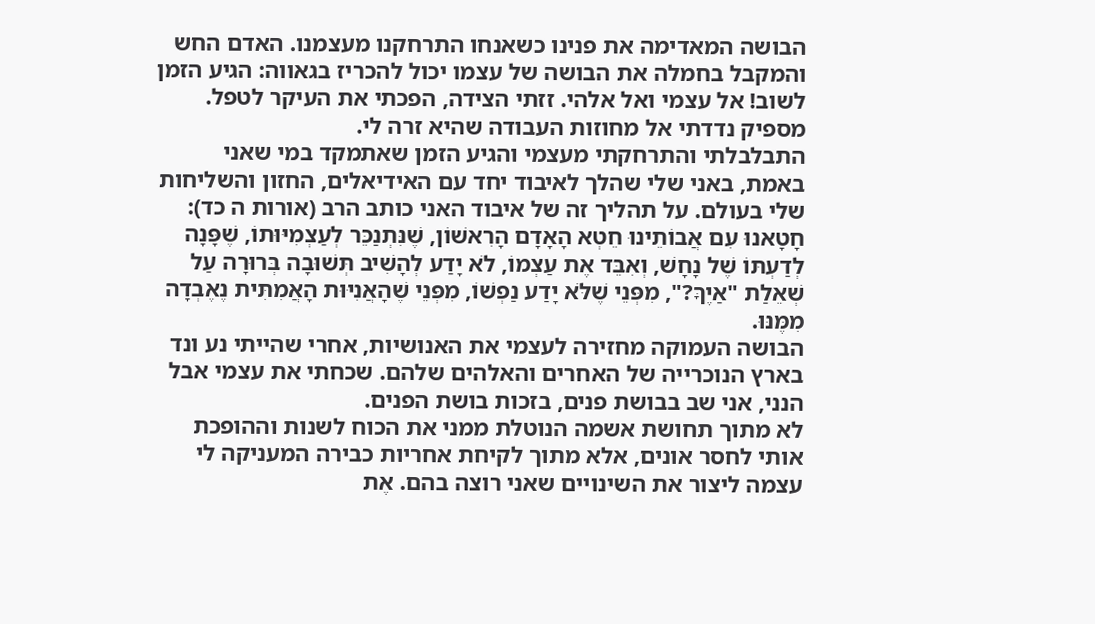הבושה המאדימה את פנינו כשאנחו התרחקנו מעצמנו. האדם החש והמקבל בחמלה את הבושה של עצמו יכול להכריז בגאווה: הגיע הזמן לשוב! אל עצמי ואל אלהי. זזתי הצידה, הפכתי את העיקר לטפל. מספיק נדדתי אל מחוזות העבודה שהיא זרה לי.
התבלבלתי והתרחקתי מעצמי והגיע הזמן שאתמקד במי שאני באמת, באני שלי שהלך לאיבוד יחד עם האידיאלים, החזון והשליחות שלי בעולם. על תהליך זה של איבוד האני כותב הרב (אורות ה כד): חָטָאנוּ עִם אֲבוֹתֵינוּ חֵטְא הָאָדָם הָרִאשׁוֹן, שֶׁנִּתְנַכֵּר לְעַצְמִיּוּתוֹ, שֶׁפָּנָה לְדַעְתּוֹ שֶׁל נָחָשׁ, וְאִבֵּד אֶת עַצְמוֹ, לֹא יָדַע לְהָשִׁיב תְּשׁוּבָה בְּרוּרָה עַל שְׁאֵלַת "אַיֶךָּ?", מִפְּנֵי שֶׁלֹּא יָדַע נַפְשׁוֹ, מִפְּנֵי שֶׁהָאֲנִיּוּת הָאֲמִתִּית נֶאֶבְדָה מִמֶּנּוּ.
הבושה העמוקה מחזירה לעצמי את האנושיות, אחרי שהייתי נע ונד בארץ הנוכרייה של האחרים והאלהים שלהם. שכחתי את עצמי אבל הנני, אני שב בבושת פנים, בזכות בושת הפנים.
לא מתוך תחושת אשמה הנוטלת ממני את הכוח לשנות וההופכת אותי לחסר אונים, אלא מתוך לקיחת אחריות כבירה המעניקה לי עצמה ליצור את השינויים שאני רוצה בהם. אֶת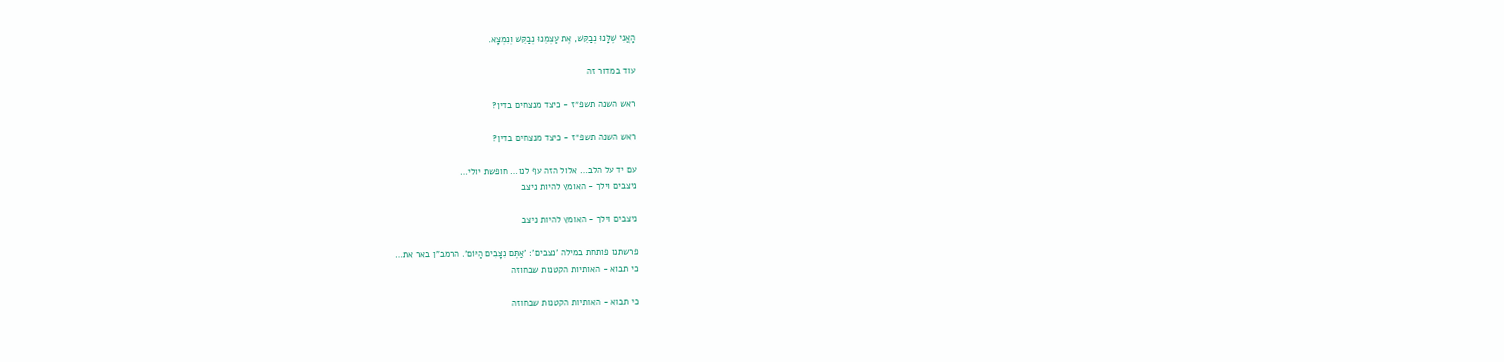הָאֲנִי שֶׁלָּנוּ נְבַקֵּשׁ, אֶת עַצְמֵנוּ נְבַקֵּשׁ וְנִמְצָא.

עוד במדור זה

ראש השנה תשפ״ז - כיצד מנצחים בדין?

ראש השנה תשפ״ז - כיצד מנצחים בדין?

עם יד על הלב… אלול הזה עף לנו… חופשת יולי…
ניצבים וילך - האומץ להיות ניצב

ניצבים וילך - האומץ להיות ניצב

פרשתנו פותחת במילה 'נצבים': 'אַתֶּם נִצָּבִים הַיּוֹם'. הרמב"ן באר את…
כי תבוא - האותיות הקטנות שבחוזה

כי תבוא - האותיות הקטנות שבחוזה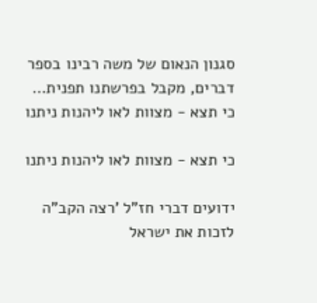סגנון הנאום של משה רבינו בספר דברים, מקבל בפרשתנו תפנית…
כי תצא - מצוות לאו ליהנות ניתנו

כי תצא - מצוות לאו ליהנות ניתנו

ידועים דברי חז"ל 'רצה הקב"ה לזכות את ישראל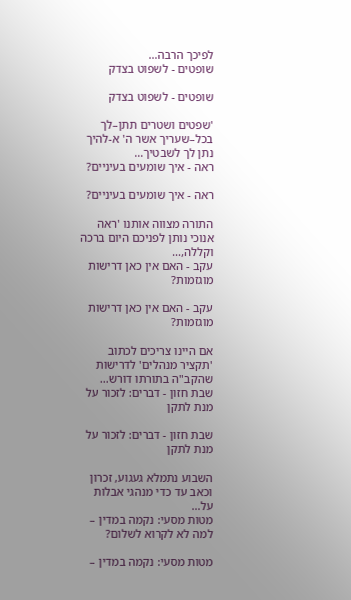לפיכך הרבה…
שופטים - לשפוט בצדק

שופטים - לשפוט בצדק

'שפטים ושטרים תתן–לך בכל–שעריך אשר ה' א-להיך נתן לך לשבטיך…
ראה - איך שומעים בעיניים?

ראה - איך שומעים בעיניים?

התורה מצווה אותנו 'ראה אנוכי נותן לפניכם היום ברכה וקללה,…
עקב - האם אין כאן דרישות מוגזמות?

עקב - האם אין כאן דרישות מוגזמות?

אם היינו צריכים לכתוב 'תקציר מנהלים' לדרישות שהקב"ה בתורתו דורש…
שבת חזון - דברים: לזכור על מנת לתקן

שבת חזון - דברים: לזכור על מנת לתקן

השבוע נתמלא געגוע, זכרון וכאב עד כדי מנהגי אבלות על…
מטות מסעי: נקמה במדין – למה לא לקרוא לשלום?

מטות מסעי: נקמה במדין –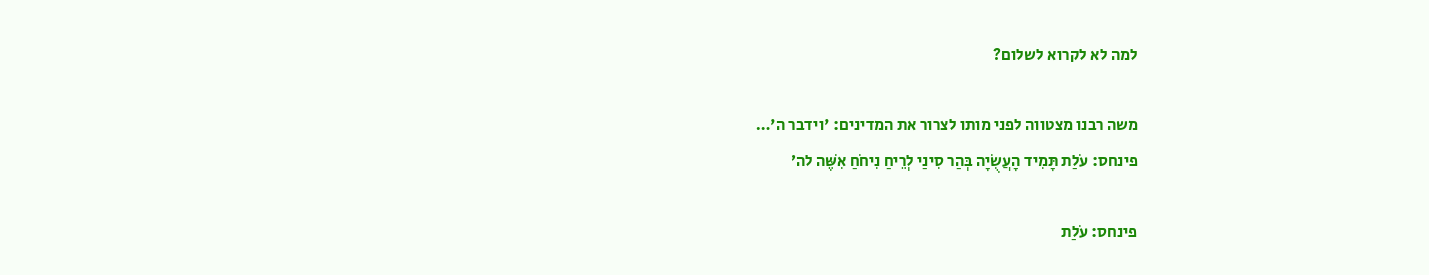למה לא לקרוא לשלום?

משה רבנו מצטווה לפני מותו לצרור את המדינים: 'וידבר ה'…
פינחס: עֹלַת תָּמִיד הָעֲשֻׂיָה בְּהַר סִינַי לְרֵיחַ נִיחֹחַ אִשֶּׁה לה׳

פינחס: עֹלַת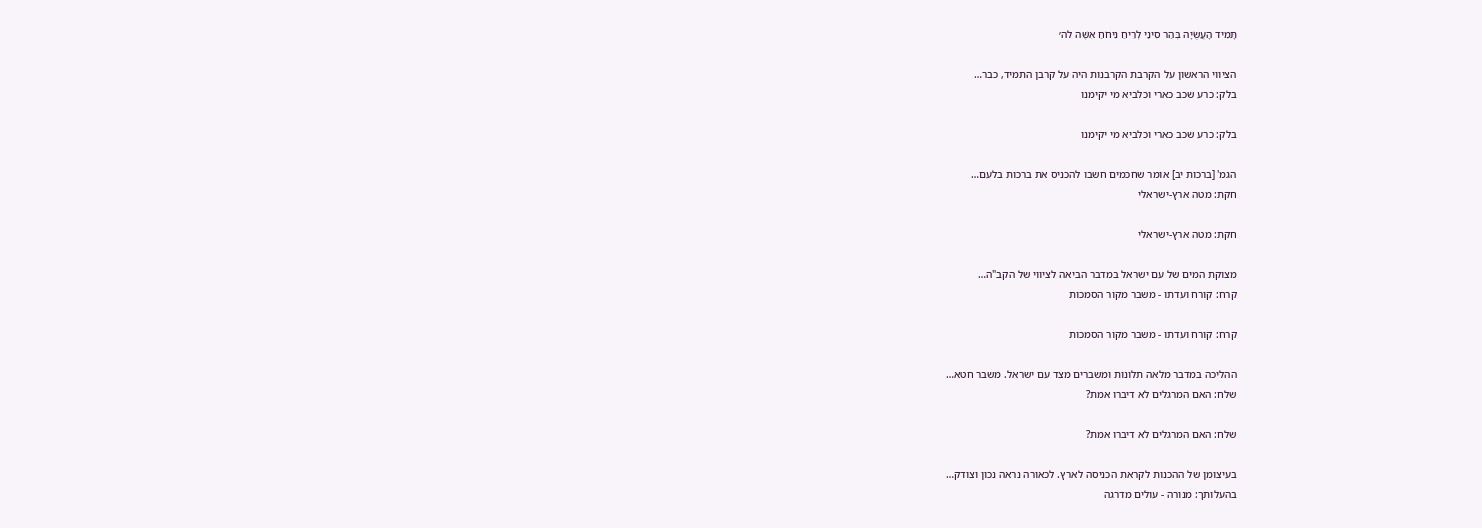תָּמִיד הָעֲשֻׂיָה בְּהַר סִינַי לְרֵיחַ נִיחֹחַ אִשֶּׁה לה׳

הציווי הראשון על הקרבת הקרבנות היה על קרבן התמיד, כבר…
בלק: כרע שכב כארי וכלביא מי יקימנו

בלק: כרע שכב כארי וכלביא מי יקימנו

הגמ' [ברכות יב] אומר שחכמים חשבו להכניס את ברכות בלעם…
חקת: מטה ארץ-ישראלי

חקת: מטה ארץ-ישראלי

מצוקת המים של עם ישראל במדבר הביאה לציווי של הקב"ה…
קרח: קורח ועדתו - משבר מקור הסמכות

קרח: קורח ועדתו - משבר מקור הסמכות

ההליכה במדבר מלאה תלונות ומשברים מצד עם ישראל. משבר חטא…
שלח: האם המרגלים לא דיברו אמת?

שלח: האם המרגלים לא דיברו אמת?

בעיצומן של ההכנות לקראת הכניסה לארץ. לכאורה נראה נכון וצודק…
בהעלותך: מנורה - עולים מדרגה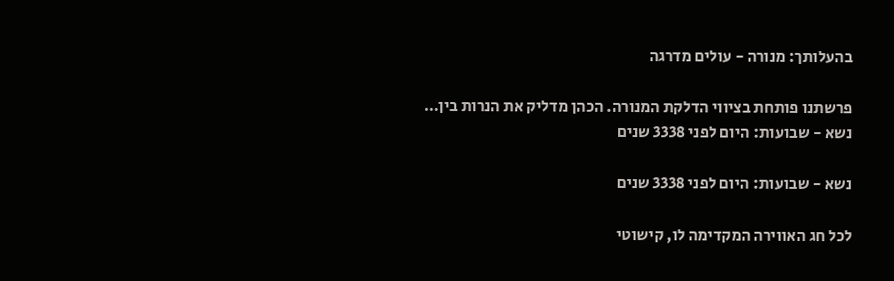בהעלותך: מנורה - עולים מדרגה

פרשתנו פותחת בציווי הדלקת המנורה. הכהן מדליק את הנרות בין…
נשא - שבועות: היום לפני 3338 שנים

נשא - שבועות: היום לפני 3338 שנים

לכל חג האווירה המקדימה לו, קישוטי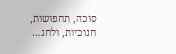סוכה, תחפושות, חנוכיות, ולחג…